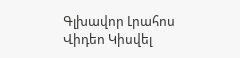Գլխավոր Լրահոս Վիդեո Կիսվել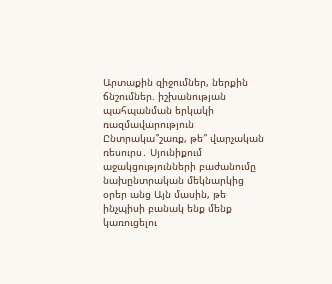Արտաքին զիջումներ, ներքին ճնշումներ. իշխանության պահպանման երկակի ռազմավարություն Ընտրակա՞շառք, թե՞ վարչական ռեսուրս․ Սյունիքում աջակցությունների բաժանումը նախընտրական մեկնարկից օրեր անց Այն մասին, թե ինչպիսի բանակ ենք մենք կառուցելու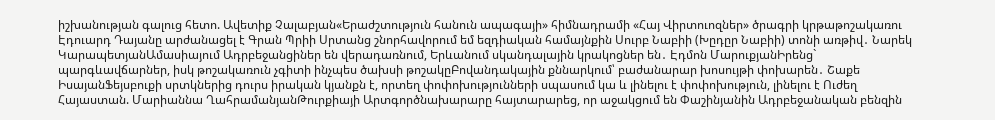իշխանության գալուց հետո. Ավետիք Չալաբյան«Երաժշտություն հանուն ապագայի» հիմնադրամի «Հայ Վիրտուոզներ» ծրագրի կրթաթոշակառու Էդուարդ Դայանը արժանացել է Գրան Պրիի Սրտանց շնորհավորում եմ եզդիական համայնքին Սուրբ Նաբիի (Խըդըր Նաբիի) տոնի առթիվ․ Նարեկ ԿարապետյանԱմասիայում Ադրբեջանցիներ են վերադառնում, Երևանում սկանդալային կրակոցներ են․ Էդմոն ՄարուքյանԻրենց` պարգևավճարներ, իսկ թոշակառուն չգիտի ինչպես ծախսի թոշակըԲովանդակային քննարկում՝ բաժանարար խոսույթի փոխարեն․ Շաքե ԻսայանՖեյսբուքի սրտկներից դուրս իրական կյանքն է, որտեղ փոփոխությունների սպասում կա և լինելու է փոփոխություն, լինելու է Ուժեղ Հայաստան. Մարիաննա ՂահրամանյանԹուրքիայի Արտգործնախարարը հայտարարեց, որ աջակցում են Փաշինյանին Ադրբեջանական բենզին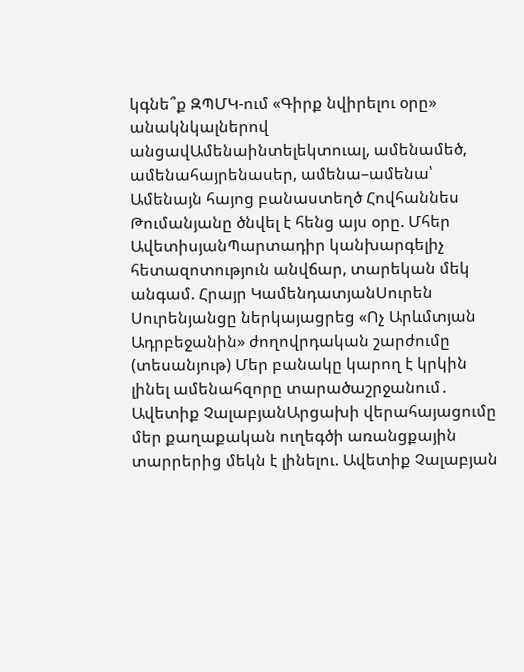կգնե՞ք ԶՊՄԿ-ում «Գիրք նվիրելու օրը» անակնկալներով անցավԱմենաինտելեկտուալ, ամենամեծ, ամենահայրենասեր, ամենա–ամենա՝ Ամենայն հայոց բանաստեղծ Հովհաննես Թումանյանը ծնվել է հենց այս օրը. Մհեր ԱվետիսյանՊարտադիր կանխարգելիչ հետազոտություն անվճար, տարեկան մեկ անգամ. Հրայր ԿամենդատյանՍուրեն Սուրենյանցը ներկայացրեց «Ոչ Արևմտյան Ադրբեջանին» ժողովրդական շարժումը (տեսանյութ) Մեր բանակը կարող է կրկին լինել ամենահզորը տարածաշրջանում․ Ավետիք ՉալաբյանԱրցախի վերահայացումը մեր քաղաքական ուղեգծի առանցքային տարրերից մեկն է լինելու. Ավետիք Չալաբյան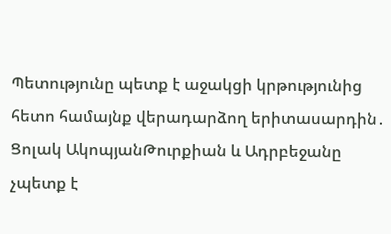Պետությունը պետք է աջակցի կրթությունից հետո համայնք վերադարձող երիտասարդին․ Ցոլակ ԱկոպյանԹուրքիան և Ադրբեջանը չպետք է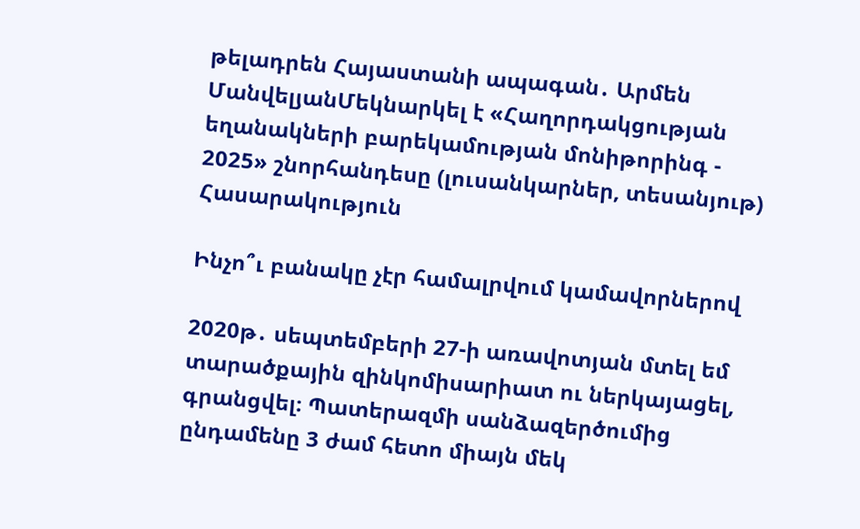թելադրեն Հայաստանի ապագան․ Արմեն ՄանվելյանՄեկնարկել է «Հաղորդակցության եղանակների բարեկամության մոնիթորինգ - 2025» շնորհանդեսը (լուսանկարներ, տեսանյութ)
Հասարակություն

Ինչո՞ւ բանակը չէր համալրվում կամավորներով

2020թ․ սեպտեմբերի 27-ի առավոտյան մտել եմ տարածքային զինկոմիսարիատ ու ներկայացել, գրանցվել։ Պատերազմի սանձազերծումից ընդամենը 3 ժամ հետո միայն մեկ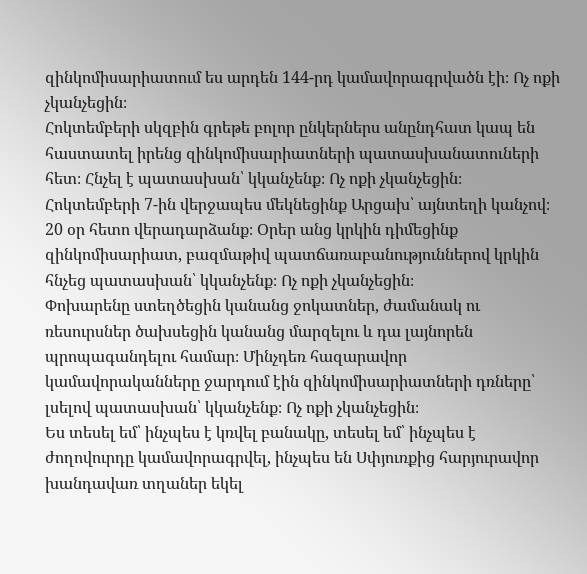զինկոմիսարիատում ես արդեն 144-րդ կամավորագրվածն էի։ Ոչ ոքի չկանչեցին։
Հոկտեմբերի սկզբին գրեթե բոլոր ընկերներս անընդհատ կապ են հաստատել իրենց զինկոմիսարիատների պատասխանատուների հետ։ Հնչել է պատասխան՝ կկանչենք։ Ոչ ոքի չկանչեցին։
Հոկտեմբերի 7-ին վերջապես մեկնեցինք Արցախ՝ այնտեղի կանչով։ 20 օր հետո վերադարձանք։ Օրեր անց կրկին դիմեցինք զինկոմիսարիատ, բազմաթիվ պատճառաբանություններով կրկին հնչեց պատասխան՝ կկանչենք։ Ոչ ոքի չկանչեցին։
Փոխարենը ստեղծեցին կանանց ջոկատներ, ժամանակ ու ռեսուրսներ ծախսեցին կանանց մարզելու և դա լայնորեն պրոպագանդելու համար։ Մինչդեռ հազարավոր կամավորականները ջարդում էին զինկոմիսարիատների դռները՝ լսելով պատասխան՝ կկանչենք։ Ոչ ոքի չկանչեցին։
Ես տեսել եմ՝ ինչպես է կռվել բանակը, տեսել եմ՝ ինչպես է ժողովուրդը կամավորագրվել, ինչպես են Սփյուռքից հարյուրավոր խանդավառ տղաներ եկել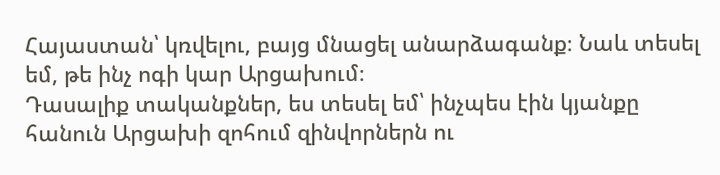Հայաստան՝ կռվելու, բայց մնացել անարձագանք։ Նաև տեսել եմ, թե ինչ ոգի կար Արցախում։
Դասալիք տականքներ, ես տեսել եմ՝ ինչպես էին կյանքը հանուն Արցախի զոհում զինվորներն ու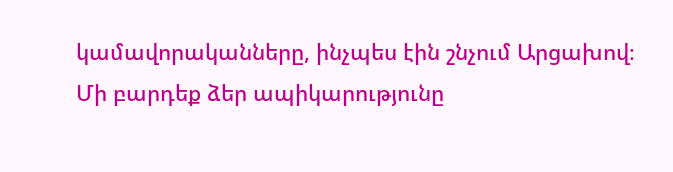կամավորականները, ինչպես էին շնչում Արցախով։
Մի բարդեք ձեր ապիկարությունը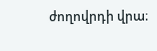ժողովրդի վրա։